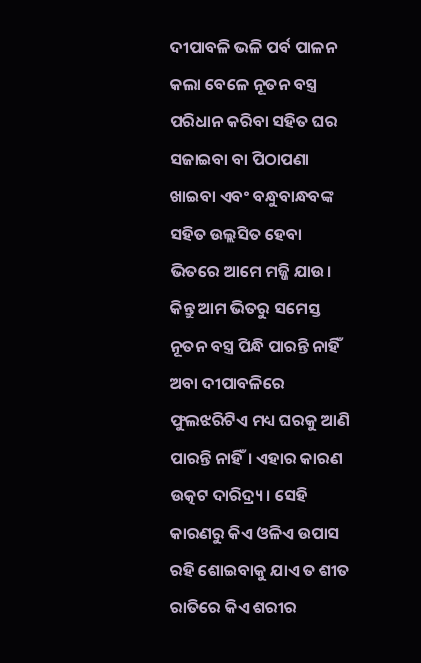ଦୀପାବଳି ଭଳି ପର୍ବ ପାଳନ କଲା ବେଳେ ନୂତନ ବସ୍ତ୍ର ପରିଧାନ କରିବା ସହିତ ଘର ସଜାଇବା ବା ପିଠାପଣା ଖାଇବା ଏବଂ ବନ୍ଧୁବାନ୍ଧବଙ୍କ ସହିତ ଉଲ୍ଲସିତ ହେବା ଭିତରେ ଆମେ ମଜ୍ଜି ଯାଉ। କିନ୍ତୁ ଆମ ଭିତରୁ ସମେସ୍ତ ନୂତନ ବସ୍ତ୍ର ପିନ୍ଧି ପାରନ୍ତି ନାହିଁ ଅବା ଦୀପାବଳିରେ ଫୁଲଝରିଟିଏ ମଧ୍ୟ ଘରକୁ ଆଣି ପାରନ୍ତି ନାହିଁ। ଏହାର କାରଣ ଉତ୍କଟ ଦାରିଦ୍ର୍ୟ। ସେହି କାରଣରୁ କିଏ ଓଳିଏ ଉପାସ ରହି ଶୋଇବାକୁ ଯାଏ ତ ଶୀତ ରାତିରେ କିଏ ଶରୀର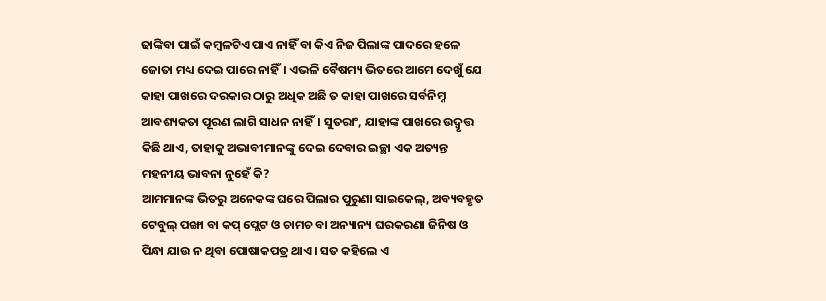ଢାଙ୍କିବା ପାଇଁ କମ୍ବଳଟିଏ ପାଏ ନାହିଁ ବା କିଏ ନିଜ ପିଲାଙ୍କ ପାଦରେ ହଳେ ଜୋତା ମଧ୍ୟ ଦେଇ ପାରେ ନାହିଁ। ଏଭଳି ବୈଷମ୍ୟ ଭିତରେ ଆମେ ଦେଖୁଁ ଯେ କାହା ପାଖରେ ଦରକାର ଠାରୁ ଅଧିକ ଅଛି ତ କାହା ପାଖରେ ସର୍ବନିମ୍ନ ଆବଶ୍ୟକତା ପୂରଣ ଲାଗି ସାଧନ ନାହିଁ। ସୁତରାଂ, ଯାହାଙ୍କ ପାଖରେ ଉଦ୍ବୃତ୍ତ କିଛି ଥାଏ, ତାହାକୁ ଅଭାବୀମାନଙ୍କୁ ଦେଇ ଦେବାର ଇଚ୍ଛା ଏକ ଅତ୍ୟନ୍ତ ମହନୀୟ ଭାବନା ନୁହେଁ କି?
ଆମମାନଙ୍କ ଭିତରୁ ଅନେକଙ୍କ ଘରେ ପିଲାର ପୁରୁଣା ସାଇକେଲ୍, ଅବ୍ୟବହୃତ ଟେବୁଲ୍ ପଙ୍ଖା ବା କପ୍ ପ୍ଲେଟ ଓ ଚାମଚ ବା ଅନ୍ୟାନ୍ୟ ଘରକରଣା ଜିନିଷ ଓ ପିନ୍ଧା ଯାଉ ନ ଥିବା ପୋଷାକପତ୍ର ଥାଏ। ସତ କହିଲେ ଏ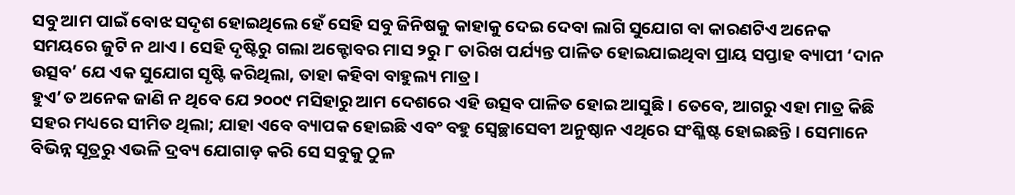ସବୁ ଆମ ପାଇଁ ବୋଝ ସଦୃଶ ହୋଇଥିଲେ ହେଁ ସେହି ସବୁ ଜିନିଷକୁ କାହାକୁ ଦେଇ ଦେବା ଲାଗି ସୁଯୋଗ ବା କାରଣଟିଏ ଅନେକ ସମୟରେ ଜୁଟି ନ ଥାଏ। ସେହି ଦୃଷ୍ଟିରୁ ଗଲା ଅକ୍ଟୋବର ମାସ ୨ରୁ ୮ ତାରିଖ ପର୍ଯ୍ୟନ୍ତ ପାଳିତ ହୋଇଯାଇଥିବା ପ୍ରାୟ ସପ୍ତାହ ବ୍ୟାପୀ ‘ଦାନ ଉତ୍ସବ’ ଯେ ଏକ ସୁଯୋଗ ସୃଷ୍ଟି କରିଥିଲା, ତାହା କହିବା ବାହୁଲ୍ୟ ମାତ୍ର।
ହୁଏ’ତ ଅନେକ ଜାଣି ନ ଥିବେ ଯେ ୨୦୦୯ ମସିହାରୁ ଆମ ଦେଶରେ ଏହି ଉତ୍ସବ ପାଳିତ ହୋଇ ଆସୁଛି। ତେବେ, ଆଗରୁ ଏହା ମାତ୍ର କିଛି ସହର ମଧ୍ୟରେ ସୀମିତ ଥିଲା; ଯାହା ଏବେ ବ୍ୟାପକ ହୋଇଛି ଏବଂ ବହୁ ସ୍ବେଚ୍ଛାସେବୀ ଅନୁଷ୍ଠାନ ଏଥିରେ ସଂଶ୍ଳିଷ୍ଟ ହୋଇଛନ୍ତି। ସେମାନେ ବିଭିନ୍ନ ସୂତ୍ରରୁ ଏଭଳି ଦ୍ରବ୍ୟ ଯୋଗାଡ଼ କରି ସେ ସବୁକୁ ଠୁଳ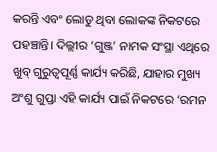କରନ୍ତି ଏବଂ ଲୋଡୁ ଥିବା ଲୋକଙ୍କ ନିକଟରେ ପହଞ୍ଚାନ୍ତି। ଦିଲ୍ଲୀର ‘ଗୁଞ୍ଜ’ ନାମକ ସଂସ୍ଥା ଏଥିରେ ଖୁବ୍ ଗୁରୁତ୍ବପୂର୍ଣ୍ଣ କାର୍ଯ୍ୟ କରିଛି, ଯାହାର ମୁଖ୍ୟ ଅଂଶୁ ଗୁପ୍ତା ଏହି କାର୍ଯ୍ୟ ପାଇଁ ନିକଟରେ ‘ରମନ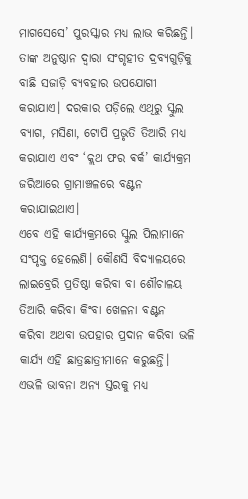ମାଗସେସେ’ ପୁରସ୍କାର ମଧ୍ୟ ଲାଭ କରିଛନ୍ତି। ତାଙ୍କ ଅନୁଷ୍ଠାନ ଦ୍ବାରା ସଂଗୃହୀତ ଦ୍ରବ୍ୟଗୁଡ଼ିକୁ ବାଛି ସଜାଡ଼ି ବ୍ୟବହାର ଉପଯୋଗୀ କରାଯାଏ। ଦରକାର ପଡ଼ିଲେ ଏଥିରୁ ସ୍କୁଲ ବ୍ୟାଗ, ମସିଣା, ଟୋପି ପ୍ରଭୃତି ତିଆରି ମଧ୍ୟ କରାଯାଏ ଏବଂ ‘କ୍ଲଥ ଫର ଵର୍କ’ କାର୍ଯ୍ୟକ୍ରମ ଜରିଆରେ ଗ୍ରାମାଞ୍ଚଳରେ ବଣ୍ଟନ କରାଯାଇଥାଏ।
ଏବେ ଏହି କାର୍ଯ୍ୟକ୍ରମରେ ସ୍କୁଲ ପିଲାମାନେ ସଂପୃକ୍ତ ହେଲେଣି। କୌଣସି ବିଦ୍ୟାଳୟରେ ଲାଇବ୍ରେରି ପ୍ରତିଷ୍ଠା କରିବା ବା ଶୌଚାଳୟ ତିଆରି କରିବା କିଂବା ଖେଳନା ବଣ୍ଟନ କରିବା ଅଥବା ଉପହାର ପ୍ରଦାନ କରିବା ଭଳି କାର୍ଯ୍ୟ ଏହି ଛାତ୍ରଛାତ୍ରୀମାନେ କରୁଛନ୍ତି। ଏଭଳି ଭାବନା ଅନ୍ୟ ସ୍ତରକୁ ମଧ୍ୟ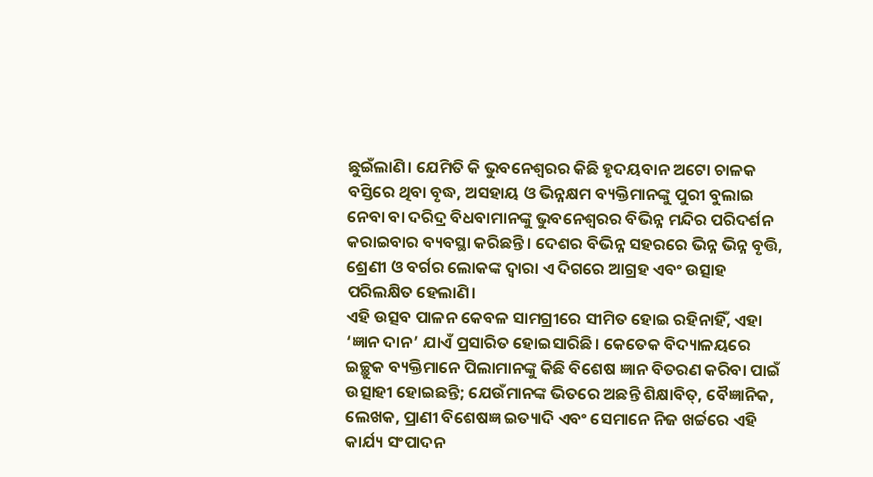ଛୁଇଁଲାଣି। ଯେମିତି କି ଭୁବନେଶ୍ବରର କିଛି ହୃଦୟବାନ ଅଟୋ ଚାଳକ ବସ୍ତିରେ ଥିବା ବୃଦ୍ଧ, ଅସହାୟ ଓ ଭିନ୍ନକ୍ଷମ ବ୍ୟକ୍ତିମାନଙ୍କୁ ପୁରୀ ବୁଲାଇ ନେବା ବା ଦରିଦ୍ର ବିଧବାମାନଙ୍କୁ ଭୁବନେଶ୍ବରର ବିଭିନ୍ନ ମନ୍ଦିର ପରିଦର୍ଶନ କରାଇବାର ବ୍ୟବସ୍ଥା କରିଛନ୍ତି। ଦେଶର ବିଭିନ୍ନ ସହରରେ ଭିନ୍ନ ଭିନ୍ନ ବୃତ୍ତି, ଶ୍ରେଣୀ ଓ ବର୍ଗର ଲୋକଙ୍କ ଦ୍ବାରା ଏ ଦିଗରେ ଆଗ୍ରହ ଏବଂ ଉତ୍ସାହ ପରିଲକ୍ଷିତ ହେଲାଣି।
ଏହି ଉତ୍ସବ ପାଳନ କେବଳ ସାମଗ୍ରୀରେ ସୀମିତ ହୋଇ ରହିନାହିଁ, ଏହା ‘ଜ୍ଞାନ ଦାନ’ ଯାଏଁ ପ୍ରସାରିତ ହୋଇସାରିଛି। କେତେକ ବିଦ୍ୟାଳୟରେ ଇଚ୍ଛୁକ ବ୍ୟକ୍ତିମାନେ ପିଲାମାନଙ୍କୁ କିଛି ବିଶେଷ ଜ୍ଞାନ ବିତରଣ କରିବା ପାଇଁ ଉତ୍ସାହୀ ହୋଇଛନ୍ତି; ଯେଉଁମାନଙ୍କ ଭିତରେ ଅଛନ୍ତି ଶିକ୍ଷାବିତ୍, ବୈଜ୍ଞାନିକ, ଲେଖକ, ପ୍ରାଣୀ ବିଶେଷଜ୍ଞ ଇତ୍ୟାଦି ଏବଂ ସେମାନେ ନିଜ ଖର୍ଚ୍ଚରେ ଏହି କାର୍ଯ୍ୟ ସଂପାଦନ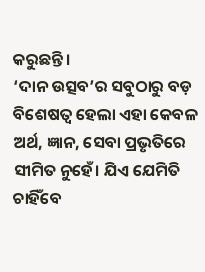କରୁଛନ୍ତି।
‘ଦାନ ଉତ୍ସବ’ର ସବୁଠାରୁ ବଡ଼ ବିଶେଷତ୍ବ ହେଲା ଏହା କେବଳ ଅର୍ଥ, ଜ୍ଞାନ, ସେବା ପ୍ରଭୃତିରେ ସୀମିତ ନୁହେଁ। ଯିଏ ଯେମିତି ଚାହିଁବେ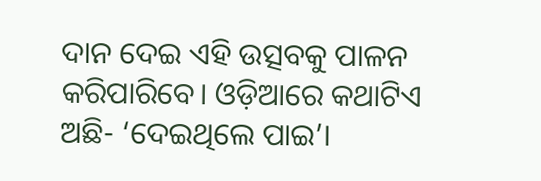ଦାନ ଦେଇ ଏହି ଉତ୍ସବକୁ ପାଳନ କରିପାରିବେ। ଓଡ଼ିଆରେ କଥାଟିଏ ଅଛି- ‘ଦେଇଥିଲେ ପାଇ’।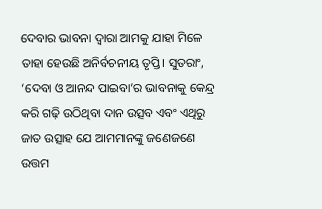ଦେବାର ଭାବନା ଦ୍ବାରା ଆମକୁ ଯାହା ମିଳେ ତାହା ହେଉଛି ଅନିର୍ବଚନୀୟ ତୃପ୍ତି। ସୁତରାଂ, ‘ଦେବା ଓ ଆନନ୍ଦ ପାଇବା’ର ଭାବନାକୁ କେନ୍ଦ୍ର କରି ଗଢ଼ି ଉଠିଥିବା ଦାନ ଉତ୍ସବ ଏବଂ ଏଥିରୁ ଜାତ ଉତ୍ସାହ ଯେ ଆମମାନଙ୍କୁ ଜଣେଜଣେ ଉତ୍ତମ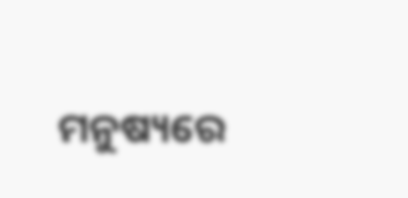ମନୁଷ୍ୟରେ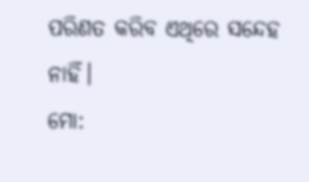ପରିଣତ କରିବ ଏଥିରେ ସନ୍ଦେହ ନାହିଁ।
ମୋ: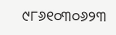୯୮୬୧୦୩୦୬୨୩